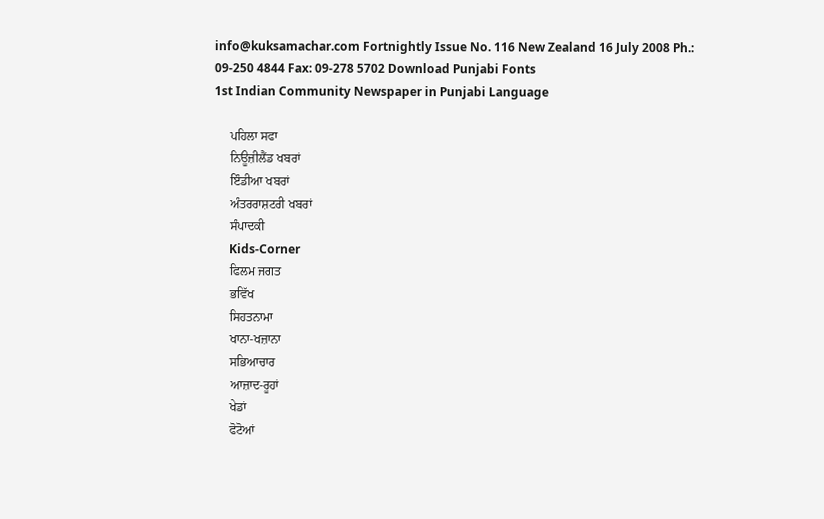info@kuksamachar.com Fortnightly Issue No. 116 New Zealand 16 July 2008 Ph.: 09-250 4844 Fax: 09-278 5702 Download Punjabi Fonts
1st Indian Community Newspaper in Punjabi Language

     ਪਹਿਲਾ ਸਫਾ
     ਨਿਊਜ਼ੀਲੈਂਡ ਖਬਰਾਂ
     ਇੰਡੀਆ ਖਬਰਾਂ
     ਅੰਤਰਰਾਸ਼ਟਰੀ ਖਬਰਾਂ
     ਸੰਪਾਦਕੀ
     Kids-Corner
     ਫਿਲਮ ਜਗਤ
     ਭਵਿੱਖ
     ਸਿਹਤਨਾਮਾ
     ਖਾਨਾ-ਖਜ਼ਾਨਾ
     ਸਭਿਆਚਾਰ
     ਆਜ਼ਾਦ-ਰੂਹਾਂ
     ਖੇਡਾਂ
     ਫੋਟੋਆਂ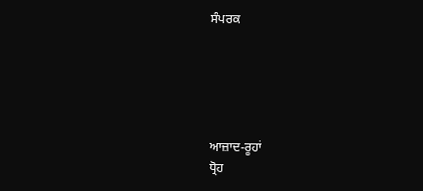ਸੰਪਰਕ





ਆਜ਼ਾਦ-ਰੂਹਾਂ
ਧ੍ਰੋਹ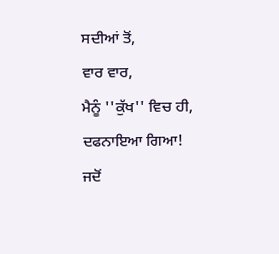ਸਦੀਆਂ ਤੋਂ,
ਵਾਰ ਵਾਰ,
ਮੈਨੂੰ ''ਕੁੱਖ'' ਵਿਚ ਹੀ,
ਦਫਨਾਇਆ ਗਿਆ!
ਜਦੋਂ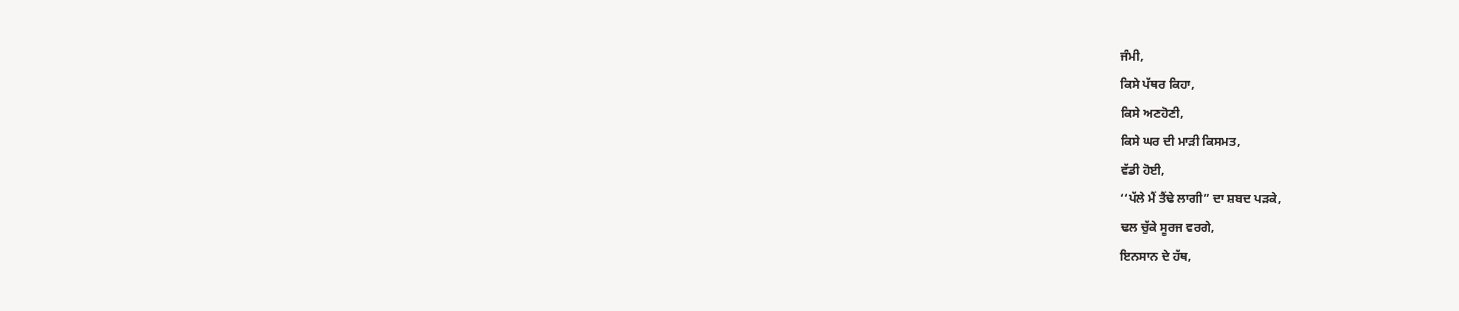ਜੰਮੀ,
ਕਿਸੇ ਪੱਥਰ ਕਿਹਾ,
ਕਿਸੇ ਅਣਹੋਣੀ,
ਕਿਸੇ ਘਰ ਦੀ ਮਾੜੀ ਕਿਸਮਤ,
ਵੱਡੀ ਹੋਈ,
‘‘ਪੱਲੇ ਮੈਂ ਤੈਂਢੇ ਲਾਗੀ” ਦਾ ਸ਼ਬਦ ਪੜਕੇ,
ਢਲ ਚੁੱਕੇ ਸੂਰਜ ਵਰਗੇ,
ਇਨਸਾਨ ਦੇ ਹੱਥ,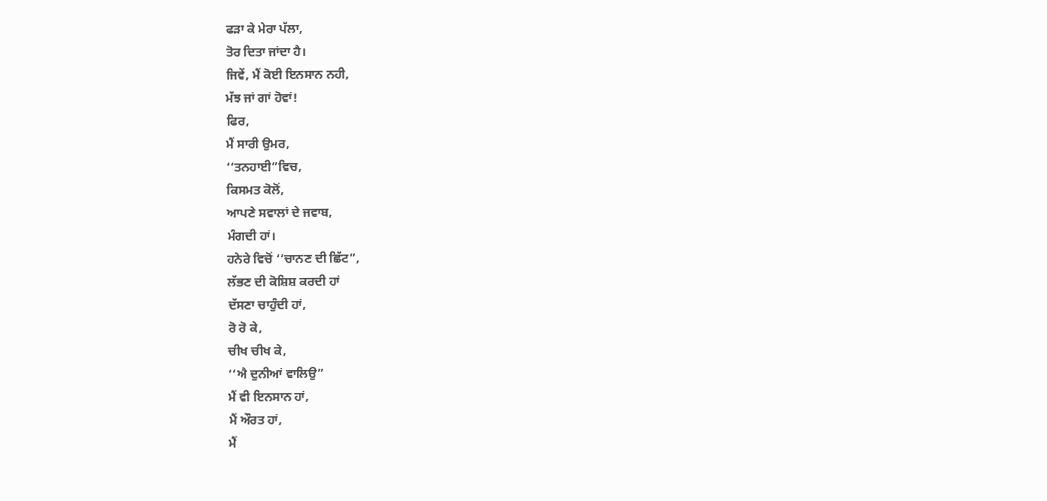ਫੜਾ ਕੇ ਮੇਰਾ ਪੱਲਾ,
ਤੋਰ ਦਿਤਾ ਜਾਂਦਾ ਹੈ।
ਜਿਵੇਂ, ਮੈਂ ਕੋਈ ਇਨਸਾਨ ਨਹੀ,
ਮੱਝ ਜਾਂ ਗਾਂ ਹੋਵਾਂ!
ਫਿਰ,
ਮੈਂ ਸਾਰੀ ਉਮਰ,
‘‘ਤਨਹਾਈ”ਵਿਚ,
ਕਿਸਮਤ ਕੋਲੋਂ,
ਆਪਣੇ ਸਵਾਲਾਂ ਦੇ ਜਵਾਬ,
ਮੰਗਦੀ ਹਾਂ।
ਹਨੇਰੇ ਵਿਚੋਂ ‘‘ਚਾਨਣ ਦੀ ਛਿੱਟ”,
ਲੱਭਣ ਦੀ ਕੋਸ਼ਿਸ਼ ਕਰਦੀ ਹਾਂ
ਦੱਸਣਾ ਚਾਹੁੰਦੀ ਹਾਂ,
ਰੋ ਰੋ ਕੇ,
ਚੀਖ ਚੀਖ ਕੇ,
‘‘ਐ ਦੁਨੀਆਂ ਵਾਲਿਉ”
ਮੈਂ ਵੀ ਇਨਸਾਨ ਹਾਂ,
ਮੈਂ ਔਰਤ ਹਾਂ,
ਮੈਂ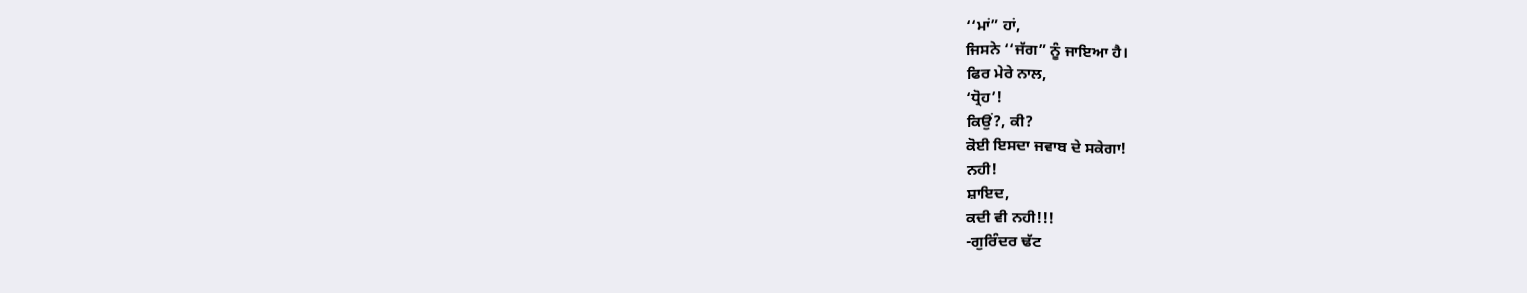‘‘ਮਾਂ” ਹਾਂ,
ਜਿਸਨੇ ‘‘ਜੱਗ” ਨੂੰ ਜਾਇਆ ਹੈ।
ਫਿਰ ਮੇਰੇ ਨਾਲ,
‘ਧ੍ਰੋਹ’!
ਕਿਉਂ?, ਕੀ?
ਕੋਈ ਇਸਦਾ ਜਵਾਬ ਦੇ ਸਕੇਗਾ!
ਨਹੀ!
ਸ਼ਾਇਦ,
ਕਦੀ ਵੀ ਨਹੀ!!!
-ਗੁਰਿੰਦਰ ਢੱਟ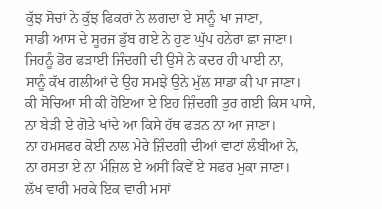ਕੁੱਝ ਸੋਚਾਂ ਨੇ ਕੁੱਝ ਫਿਕਰਾਂ ਨੇ ਲਗਦਾ ਏ ਸਾਨੂੰ ਖਾ ਜਾਣਾ,
ਸਾਡੀ ਆਸ ਦੇ ਸੂਰਜ ਡੁੱਬ ਗਏ ਨੇ ਹੁਣ ਘੁੱਪ ਹਨੇਰਾ ਛਾ ਜਾਣਾ।
ਜਿਹਨੂੰ ਡੋਰ ਫੜਾਈ ਜਿੰਦਗੀ ਦੀ ਉਸੇ ਨੇ ਕਦਰ ਹੀ ਪਾਈ ਨਾ,
ਸਾਨੂੰ ਕੱਖ ਗਲੀਆਂ ਦੇ ਉਹ ਸਮਝੇ ਉਨੇ ਮੁੱਲ ਸਾਡਾ ਕੀ ਪਾ ਜਾਣਾ।
ਕੀ ਸੋਚਿਆ ਸੀ ਕੀ ਹੋਇਆ ਏ ਇਹ ਜ਼ਿੰਦਗੀ ਤੁਰ ਗਈ ਕਿਸ ਪਾਸੇ,
ਨਾ ਬੇੜੀ ਏ ਗੋਤੇ ਖਾਂਦੇ ਆ ਕਿਸੇ ਹੱਥ ਫੜਨ ਨਾ ਆ ਜਾਣਾ।
ਨਾ ਹਮਸਫਰ ਕੋਈ ਨਾਲ ਮੇਰੇ ਜ਼ਿੰਦਗੀ ਦੀਆਂ ਵਾਟਾਂ ਲੰਬੀਆਂ ਨੇ,
ਨਾ ਰਸਤਾ ਏ ਨਾ ਮੰਜ਼ਿਲ ਏ ਅਸੀਂ ਕਿਵੇਂ ਏ ਸਫਰ ਮੁਕਾ ਜਾਣਾ।
ਲੱਖ ਵਾਰੀ ਮਰਕੇ ਇਕ ਵਾਰੀ ਮਸਾਂ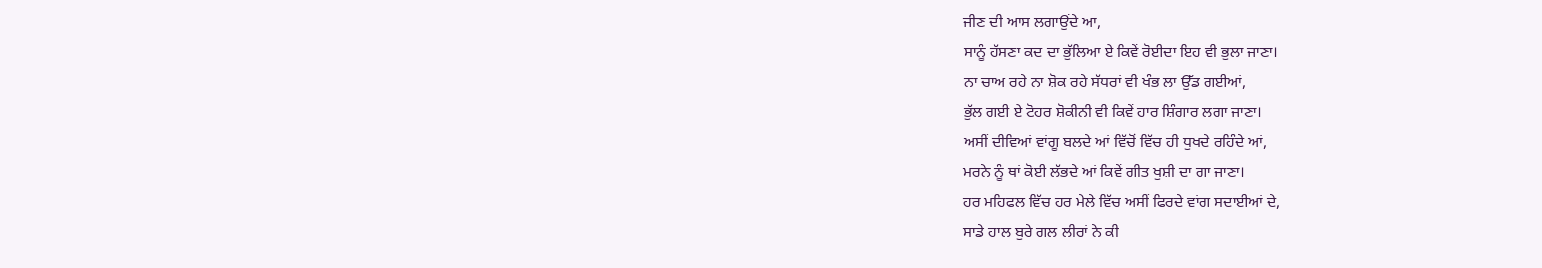ਜੀਣ ਦੀ ਆਸ ਲਗਾਉਂਦੇ ਆ,
ਸਾਨੂੰ ਹੱਸਣਾ ਕਦ ਦਾ ਭੁੱਲਿਆ ਏ ਕਿਵੇਂ ਰੋਈਦਾ ਇਹ ਵੀ ਭੁਲਾ ਜਾਣਾ।
ਨਾ ਚਾਅ ਰਹੇ ਨਾ ਸ਼ੋਕ ਰਹੇ ਸੱਧਰਾਂ ਵੀ ਖੰਭ ਲਾ ਉੱਡ ਗਈਆਂ,
ਭੁੱਲ ਗਈ ਏ ਟੋਹਰ ਸ਼ੋਕੀਨੀ ਵੀ ਕਿਵੇਂ ਹਾਰ ਸ਼ਿੰਗਾਰ ਲਗਾ ਜਾਣਾ।
ਅਸੀਂ ਦੀਵਿਆਂ ਵਾਂਗੂ ਬਲਦੇ ਆਂ ਵਿੱਚੋਂ ਵਿੱਚ ਹੀ ਧੁਖਦੇ ਰਹਿੰਦੇ ਆਂ,
ਮਰਨੇ ਨੂੰ ਥਾਂ ਕੋਈ ਲੱਭਦੇ ਆਂ ਕਿਵੇਂ ਗੀਤ ਖੁਸ਼ੀ ਦਾ ਗਾ ਜਾਣਾ।
ਹਰ ਮਹਿਫਲ ਵਿੱਚ ਹਰ ਮੇਲੇ ਵਿੱਚ ਅਸੀਂ ਫਿਰਦੇ ਵਾਂਗ ਸਦਾਈਆਂ ਦੇ,
ਸਾਡੇ ਹਾਲ ਬੁਰੇ ਗਲ ਲੀਰਾਂ ਨੇ ਕੀ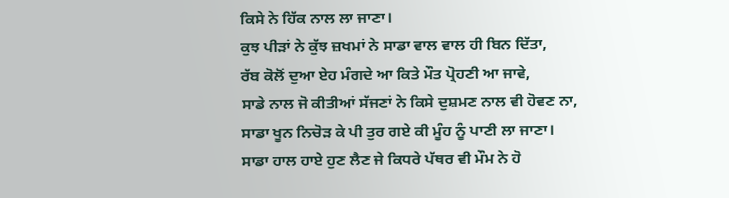ਕਿਸੇ ਨੇ ਹਿੱਕ ਨਾਲ ਲਾ ਜਾਣਾ।
ਕੁਝ ਪੀੜਾਂ ਨੇ ਕੁੱਝ ਜ਼ਖਮਾਂ ਨੇ ਸਾਡਾ ਵਾਲ ਵਾਲ ਹੀ ਬਿਨ ਦਿੱਤਾ,
ਰੱਬ ਕੋਲੋਂ ਦੁਆ ਏਹ ਮੰਗਦੇ ਆ ਕਿਤੇ ਮੌਤ ਪ੍ਰੋਹਣੀ ਆ ਜਾਵੇ,
ਸਾਡੇ ਨਾਲ ਜੋ ਕੀਤੀਆਂ ਸੱਜਣਾਂ ਨੇ ਕਿਸੇ ਦੁਸ਼ਮਣ ਨਾਲ ਵੀ ਹੋਵਣ ਨਾ,
ਸਾਡਾ ਖੂਨ ਨਿਚੋੜ ਕੇ ਪੀ ਤੁਰ ਗਏ ਕੀ ਮੂੰਹ ਨੂੰ ਪਾਣੀ ਲਾ ਜਾਣਾ।
ਸਾਡਾ ਹਾਲ ਹਾਏ ਹੁਣ ਲੈਣ ਜੇ ਕਿਧਰੇ ਪੱਥਰ ਵੀ ਮੌਮ ਨੇ ਹੋ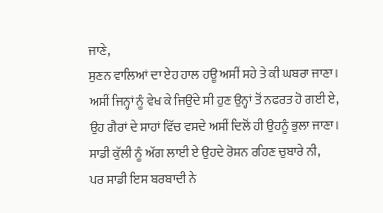ਜਾਣੇ,
ਸੁਣਨ ਵਾਲਿਆਂ ਦਾ ਏਹ ਹਾਲ ਹਊ ਅਸੀਂ ਸਹੇ ਤੇ ਕੀ ਘਬਰਾ ਜਾਣਾ।
ਅਸੀਂ ਜਿਨ੍ਹਾਂ ਨੂੰ ਵੇਖ ਕੇ ਜਿਉਂਦੇ ਸੀ ਹੁਣ ਉਨ੍ਹਾਂ ਤੋਂ ਨਫਰਤ ਹੋ ਗਈ ਏ,
ਉਹ ਗੈਰਾਂ ਦੇ ਸਾਹਾਂ ਵਿੱਚ ਵਸਦੇ ਅਸੀਂ ਦਿਲੋਂ ਹੀ ਉਹਨੂੰ ਭੁਲਾ ਜਾਣਾ।
ਸਾਡੀ ਕੁੱਲੀ ਨੂੰ ਅੱਗ ਲਾਈ ਏ ਉਹਦੇ ਰੋਸ਼ਨ ਰਹਿਣ ਚੁਬਾਰੇ ਨੀ,
ਪਰ ਸਾਡੀ ਇਸ ਬਰਬਾਦੀ ਨੇ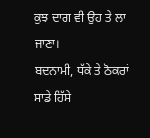ਕੁਝ ਦਾਗ ਵੀ ਉਹ ਤੇ ਲਾ ਜਾਣਾ।
ਬਦਨਾਮੀ, ਧੱਕੇ ਤੇ ਠੋਕਰਾਂ ਸਾਡੇ ਹਿੱਸੇ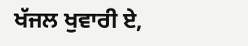ਖੱਜਲ ਖੁਵਾਰੀ ਏ,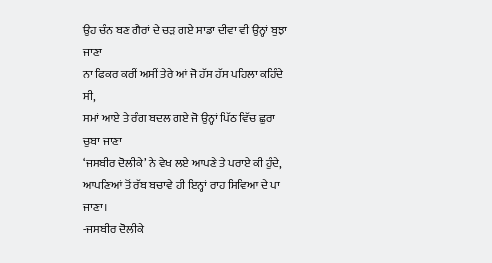ਉਹ ਚੰਨ ਬਣ ਗੈਰਾਂ ਦੇ ਚੜ ਗਏ ਸਾਡਾ ਦੀਵਾ ਵੀ ਉਨ੍ਹਾਂ ਬੁਝਾ ਜਾਣਾ
ਨਾ ਫਿਕਰ ਕਰੀਂ ਅਸੀਂ ਤੇਰੇ ਆਂ ਜੋ ਹੱਸ ਹੱਸ ਪਹਿਲਾ ਕਹਿੰਦੇ ਸੀ,
ਸਮਾਂ ਆਏ ਤੇ ਰੰਗ ਬਦਲ ਗਏ ਜੋ ਉਨ੍ਹਾਂ ਪਿੱਠ ਵਿੱਚ ਛੁਰਾ ਚੁਬਾ ਜਾਣਾ
‘ਜਸਬੀਰ ਦੋਲੀਕੇ’ ਨੇ ਵੇਖ ਲਏ ਆਪਣੇ ਤੇ ਪਰਾਏ ਕੀ ਹੁੰਦੇ,
ਆਪਣਿਆਂ ਤੋਂ ਰੱਬ ਬਚਾਵੇ ਹੀ ਇਨ੍ਹਾਂ ਰਾਹ ਸਿਵਿਆ ਦੇ ਪਾ ਜਾਣਾ।
-ਜਸਬੀਰ ਦੋਲੀਕੇ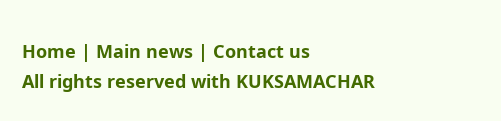Home | Main news | Contact us
All rights reserved with KUKSAMACHAR